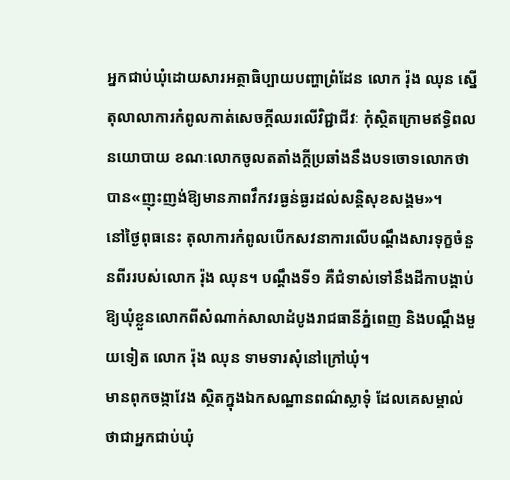អ្នកជាប់ឃុំដោយសារអត្ថាធិប្បាយបញ្ហាព្រំដែន លោក រ៉ុង ឈុន ស្នើតុលាលាការកំពូលកាត់សេចក្តីឈរលើវិជ្ជាជីវៈ កុំស្ថិតក្រោមឥទ្ធិពលនយោបាយ ខណៈលោកចូលតតាំងក្តីប្រឆាំងនឹងបទចោទលោកថា បាន«ញុះញង់ឱ្យមានភាពវឹកវរធ្ងន់ធ្ងរដល់សន្តិសុខសង្គម»។
នៅថ្ងៃពុធនេះ តុលាការកំពូលបើកសវនាការលើបណ្តឹងសារទុក្ខចំនួនពីររបស់លោក រ៉ុង ឈុន។ បណ្តឹងទី១ គឺជំទាស់ទៅនឹងដីកាបង្គាប់ឱ្យឃុំខ្លួនលោកពីសំណាក់សាលាដំបូងរាជធានីភ្នំពេញ និងបណ្តឹងមួយទៀត លោក រ៉ុង ឈុន ទាមទារសុំនៅក្រៅឃុំ។
មានពុកចង្កាវែង ស្ថិតក្នុងឯកសណ្ឋានពណ៌ស្លាទុំ ដែលគេសម្គាល់ថាជាអ្នកជាប់ឃុំ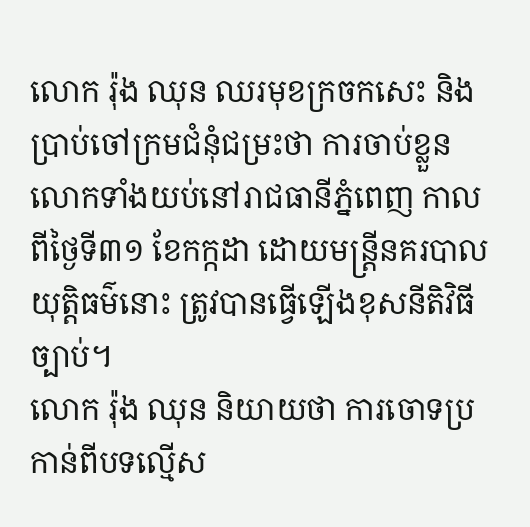លោក រ៉ុង ឈុន ឈរមុខក្រចកសេះ និងប្រាប់ចៅក្រមជំនុំជម្រះថា ការចាប់ខ្លួនលោកទាំងយប់នៅរាជធានីភ្នំពេញ កាលពីថ្ងៃទី៣១ ខែកក្កដា ដោយមន្ត្រីនគរបាលយុត្តិធម៌នោះ ត្រូវបានធ្វើឡើងខុសនីតិវិធីច្បាប់។
លោក រ៉ុង ឈុន និយាយថា ការចោទប្រកាន់ពីបទល្មើស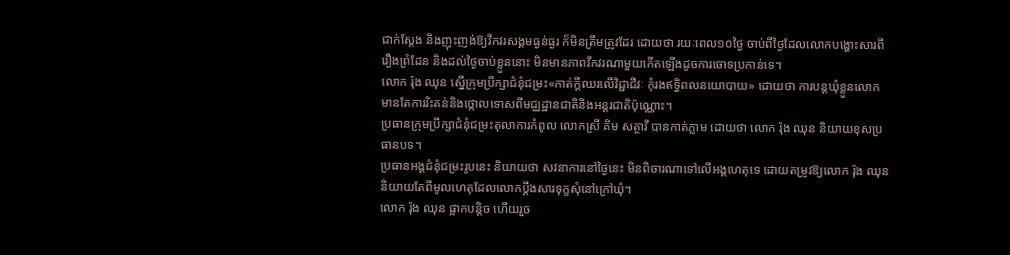ជាក់ស្តែង និងញុះញង់ឱ្យវឹកវរសង្គមធ្ងន់ធ្ងរ ក៏មិនត្រឹមត្រូវដែរ ដោយថា រយៈពេល១០ថ្ងៃ ចាប់ពីថ្ងៃដែលលោកបង្ហោះសារពីរឿងព្រំដែន និងដល់ថ្ងៃចាប់ខ្លួននោះ មិនមានភាពវឹកវរណាមួយកើតឡើងដូចការចោទប្រកាន់ទេ។
លោក រ៉ុង ឈុន ស្នើក្រុមប្រឹក្សាជំនុំជម្រះ«កាត់ក្តីឈរលើវិជ្ជាជីវៈ កុំរងឥទ្ធិពលនយោបាយ» ដោយថា ការបន្តឃុំខ្លួនលោក មានតែការរិះគន់និងថ្កោលទោសពីមជ្ឈដ្ឋានជាតិនិងអន្តរជាតិប៉ុណ្ណោះ។
ប្រធានក្រុមប្រឹក្សាជំនុំជម្រះតុលាការកំពូល លោកស្រី គិម សត្ថាវី បានកាត់ភ្លាម ដោយថា លោក រ៉ុង ឈុន និយាយខុសប្រធានបទ។
ប្រធានអង្គជំនុំជម្រះរូបនេះ និយាយថា សវនាការនៅថ្ងៃនេះ មិនពិចារណាទៅលើអង្គហេតុទេ ដោយតម្រូវឱ្យលោក រ៉ុង ឈុន និយាយតែពីមូលហេតុដែលលោកប្តឹងសារទុក្ខសុំនៅក្រៅឃុំ។
លោក រ៉ុង ឈុន ផ្អាកបន្តិច ហើយរួច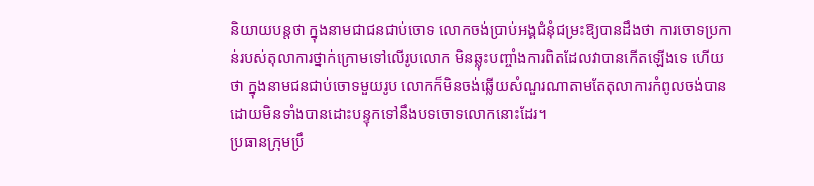និយាយបន្តថា ក្នុងនាមជាជនជាប់ចោទ លោកចង់ប្រាប់អង្គជំនុំជម្រះឱ្យបានដឹងថា ការចោទប្រកាន់របស់តុលាការថ្នាក់ក្រោមទៅលើរូបលោក មិនឆ្លុះបញ្ចាំងការពិតដែលវាបានកើតឡើងទេ ហើយថា ក្នុងនាមជនជាប់ចោទមួយរូប លោកក៏មិនចង់ឆ្លើយសំណួរណាតាមតែតុលាការកំពូលចង់បាន ដោយមិនទាំងបានដោះបន្ទុកទៅនឹងបទចោទលោកនោះដែរ។
ប្រធានក្រុមប្រឹ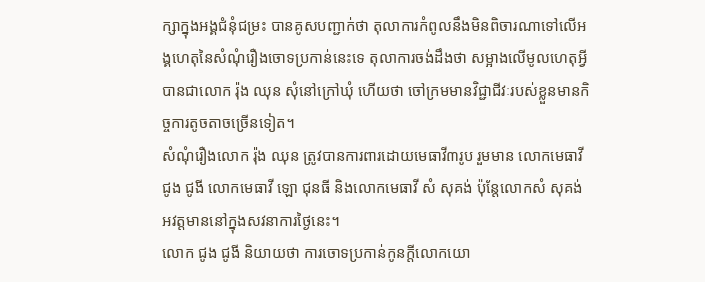ក្សាក្នុងអង្គជំនុំជម្រះ បានគូសបញ្ជាក់ថា តុលាការកំពូលនឹងមិនពិចារណាទៅលើអង្គហេតុនៃសំណុំរឿងចោទប្រកាន់នេះទេ តុលាការចង់ដឹងថា សម្អាងលើមូលហេតុអ្វីបានជាលោក រ៉ុង ឈុន សុំនៅក្រៅឃុំ ហើយថា ចៅក្រមមានវិជ្ជាជីវៈរបស់ខ្លួនមានកិច្ចការតូចតាចច្រើនទៀត។
សំណុំរឿងលោក រ៉ុង ឈុន ត្រូវបានការពារដោយមេធាវី៣រូប រួមមាន លោកមេធាវី ជូង ជូងី លោកមេធាវី ឡោ ជុនធី និងលោកមេធាវី សំ សុគង់ ប៉ុន្តែលោកសំ សុគង់ អវត្តមាននៅក្នុងសវនាការថ្ងៃនេះ។
លោក ជូង ជូងី និយាយថា ការចោទប្រកាន់កូនក្តីលោកយោ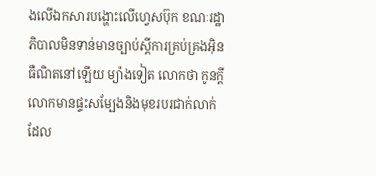ងលើឯកសារបង្ហោះលើហ្វេសប៊ុក ខណៈរដ្ឋាភិបាលមិនទាន់មានច្បាប់ស្តីការគ្រប់គ្រងអ៊ិនធឺណិតនៅឡើយ ម្យ៉ាងទៀត លោកថា កូនក្តីលោកមានផ្ទះសម្បែងនិងមុខរបរជាក់លាក់ ដែល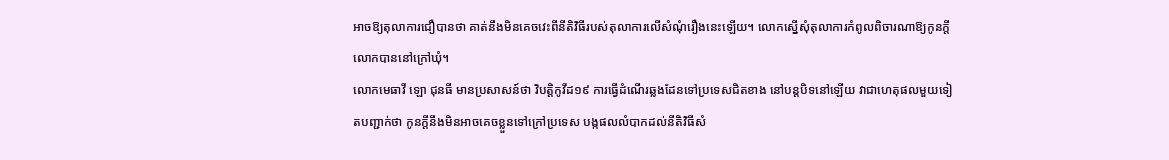អាចឱ្យតុលាការជឿបានថា គាត់នឹងមិនគេចវេះពីនីតិវិធីរបស់តុលាការលើសំណុំរឿងនេះឡើយ។ លោកស្នើសុំតុលាការកំពូលពិចារណាឱ្យកូនក្តីលោកបាននៅក្រៅឃុំ។
លោកមេធាវី ឡោ ជុនធី មានប្រសាសន៍ថា វិបត្តិកូវីដ១៩ ការធ្វើដំណើរឆ្លងដែនទៅប្រទេសជិតខាង នៅបន្តបិទនៅឡើយ វាជាហេតុផលមួយទៀតបញ្ជាក់ថា កូនក្តីនឹងមិនអាចគេចខ្លួនទៅក្រៅប្រទេស បង្កផលលំបាកដល់នីតិវិធីសំ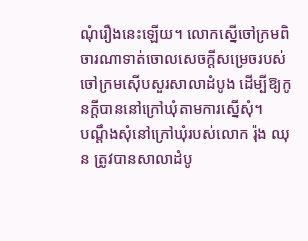ណុំរឿងនេះឡើយ។ លោកស្នើចៅក្រមពិចារណាទាត់ចោលសេចក្តីសម្រេចរបស់ចៅក្រមស៊ើបសួរសាលាដំបូង ដើម្បីឱ្យកូនក្តីបាននៅក្រៅឃុំតាមការស្នើសុំ។
បណ្តឹងសុំនៅក្រៅឃុំរបស់លោក រ៉ុង ឈុន ត្រូវបានសាលាដំបូ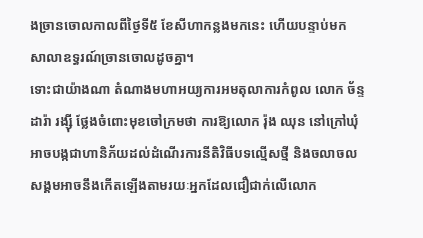ងច្រានចោលកាលពីថ្ងៃទី៥ ខែសីហាកន្លងមកនេះ ហើយបន្ទាប់មក សាលាឧទ្ធរណ៍ច្រានចោលដូចគ្នា។
ទោះជាយ៉ាងណា តំណាងមហាអយ្យការអមតុលាការកំពូល លោក ច័ន្ទដារ៉ា រង្ស៊ី ថ្លែងចំពោះមុខចៅក្រមថា ការឱ្យលោក រ៉ុង ឈុន នៅក្រៅឃុំ អាចបង្កជាហានិភ័យដល់ដំណើរការនីតិវិធីបទល្មើសថ្មី និងចលាចលសង្គមអាចនឹងកើតឡើងតាមរយៈអ្នកដែលជឿជាក់លើលោក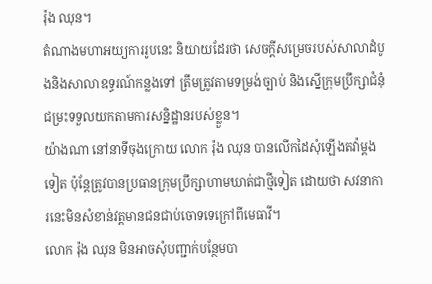រ៉ុង ឈុន។
តំណាងមហាអយ្យការរូបនេះ និយាយដែរថា សេចក្តីសម្រេចរបស់សាលាដំបូងនិងសាលាឧទ្ធរណ៍កន្លងទៅ ត្រឹមត្រូវតាមទម្រង់ច្បាប់ និងស្នើក្រុមប្រឹក្សាជំនុំជម្រះទទួលយកតាមការសន្និដ្ឋានរបស់ខ្លួន។
យ៉ាងណា នៅនាទីចុងក្រោយ លោក រ៉ុង ឈុន បានលើកដៃសុំឡើងតវ៉ាម្តងទៀត ប៉ុន្តែត្រូវបានប្រធានក្រុមប្រឹក្សាហាមឃាត់ជាថ្មីទៀត ដោយថា សវនាការនេះមិនសំខាន់វត្តមានជនជាប់ចោទទេក្រៅពីមេធាវី។
លោក រ៉ុង ឈុន មិនអាចសុំបញ្ជាក់បន្ថែមបា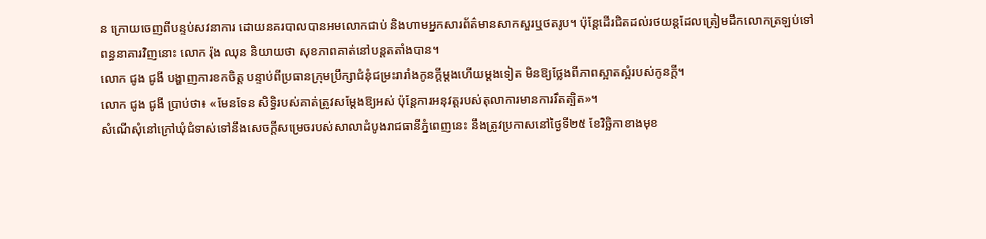ន ក្រោយចេញពីបន្ទប់សវនាការ ដោយនគរបាលបានអមលោកជាប់ និងហាមអ្នកសារព័ត៌មានសាកសួរឬថតរូប។ ប៉ុន្តែដើរជិតដល់រថយន្តដែលត្រៀមដឹកលោកត្រឡប់ទៅពន្ធនាគារវិញនោះ លោក រ៉ុង ឈុន និយាយថា សុខភាពគាត់នៅបន្តតតាំងបាន។
លោក ជូង ជូងី បង្ហាញការខកចិត្ត បន្ទាប់ពីប្រធានក្រុមប្រឹក្សាជំនុំជម្រះរារាំងកូនក្តីម្តងហើយម្តងទៀត មិនឱ្យថ្លែងពីភាពស្អាតស្អំរបស់កូនក្តី។
លោក ជូង ជូងី ប្រាប់ថា៖ «មែនទែន សិទ្ធិរបស់គាត់ត្រូវសម្ដែងឱ្យអស់ ប៉ុន្តែការអនុវត្តរបស់តុលាការមានការរឹតត្បិត»។
សំណើសុំនៅក្រៅឃុំជំទាស់ទៅនឹងសេចក្ដីសម្រេចរបស់សាលាដំបូងរាជធានីភ្នំពេញនេះ នឹងត្រូវប្រកាសនៅថ្ងៃទី២៥ ខែវិច្ឆិកាខាងមុខ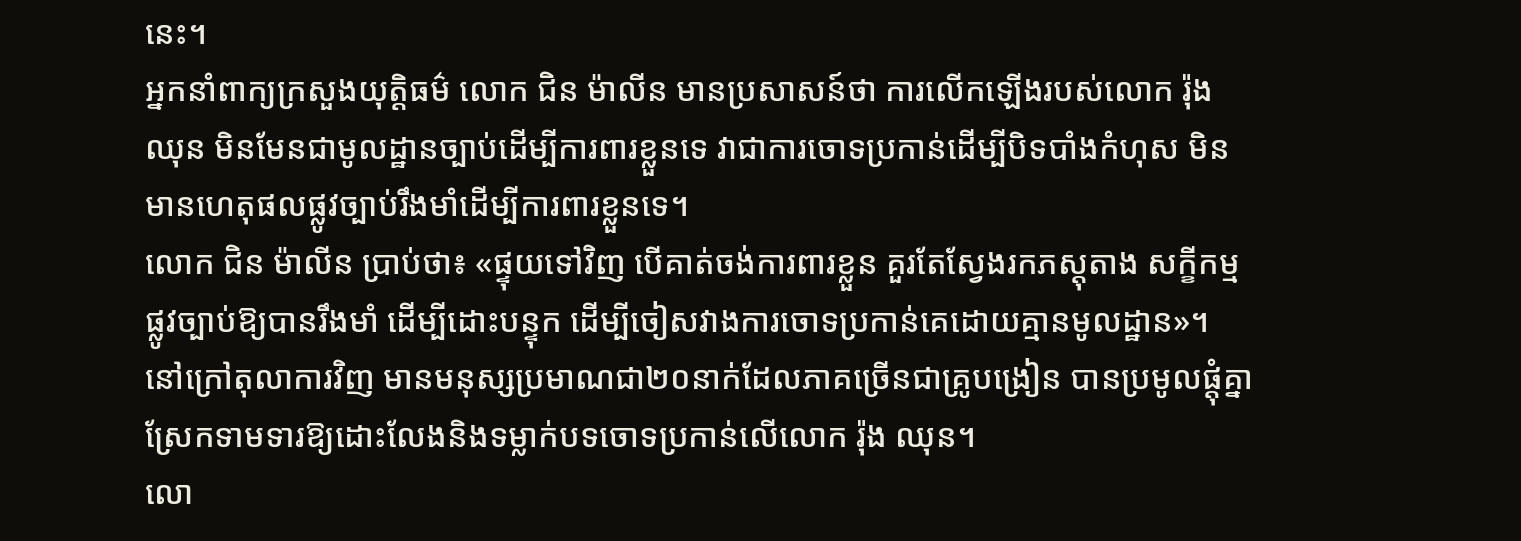នេះ។
អ្នកនាំពាក្យក្រសួងយុត្តិធម៌ លោក ជិន ម៉ាលីន មានប្រសាសន៍ថា ការលើកឡើងរបស់លោក រ៉ុង ឈុន មិនមែនជាមូលដ្ឋានច្បាប់ដើម្បីការពារខ្លួនទេ វាជាការចោទប្រកាន់ដើម្បីបិទបាំងកំហុស មិនមានហេតុផលផ្លូវច្បាប់រឹងមាំដើម្បីការពារខ្លួនទេ។
លោក ជិន ម៉ាលីន ប្រាប់ថា៖ «ផ្ទុយទៅវិញ បើគាត់ចង់ការពារខ្លួន គួរតែស្វែងរកភស្តុតាង សក្ខីកម្មផ្លូវច្បាប់ឱ្យបានរឹងមាំ ដើម្បីដោះបន្ទុក ដើម្បីចៀសវាងការចោទប្រកាន់គេដោយគ្មានមូលដ្ឋាន»។
នៅក្រៅតុលាការវិញ មានមនុស្សប្រមាណជា២០នាក់ដែលភាគច្រើនជាគ្រូបង្រៀន បានប្រមូលផ្តុំគ្នាស្រែកទាមទារឱ្យដោះលែងនិងទម្លាក់បទចោទប្រកាន់លើលោក រ៉ុង ឈុន។
លោ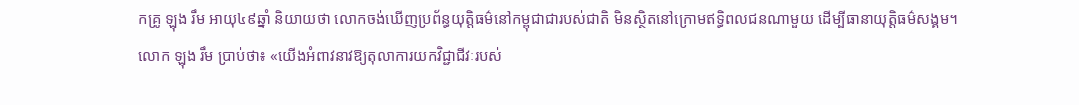កគ្រូ ឡុង រឹម អាយុ៤៩ឆ្នាំ និយាយថា លោកចង់ឃើញប្រព័ន្ធយុត្តិធម៌នៅកម្ពុជាជារបស់ជាតិ មិនស្ថិតនៅក្រោមឥទ្ធិពលជនណាមួយ ដើម្បីធានាយុត្តិធម៌សង្គម។
លោក ឡុង រឹម ប្រាប់ថា៖ «យើងអំពាវនាវឱ្យតុលាការយកវិជ្ជាជីវៈរបស់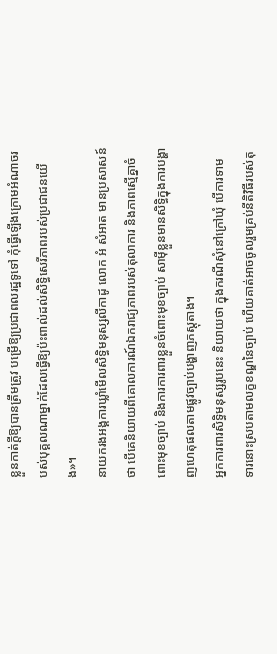ខ្លួនកាត់ក្តីឱ្យបានត្រឹមត្រូវ បម្រើឱ្យប្រជាពលរដ្ឋទូទៅ កុំធ្វើឡើងក្រោមអំណាចរបស់បុគ្គលណាម្នាក់ដែលធ្វើឱ្យប៉ះពាល់ដល់សិទ្ធិសេរីភាពរបស់ប្រជាជនយើង»។
នាយករងអង្គការឃ្លាំមើលសិទ្ធិមនុស្សលីកាដូ លោក អំ សំអាត មានប្រសាសន៍ថា បើគេនិយាយពីគោលការណ៍ឯករាជ្យភាពរបស់តុលាការ និងភាពស្មើគ្នាចំពោះមុខច្បាប់ និងការការពារខ្លួនចំពោះមុខច្បាប់ សាម៉ីខ្លួនមានសិទ្ធិក្នុងការបង្ហាញហេតុផលតាមផ្លូវច្បាប់បង្ហាញភស្តុតាង។
អ្នកការពារសិទ្ធិមនុស្សរូបនេះ និយាយថា ក្នុងករណីសុំនៅក្រៅឃុំ បើការទាមទារនោះស្របតាមលក្ខខណ្ឌនៃច្បាប់ ហើយគាត់អាចចូលរួមគ្រប់នីតិវិធីរបស់តុ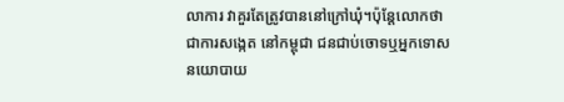លាការ វាគួរតែត្រូវបាននៅក្រៅឃុំ។ប៉ុន្តែលោកថា ជាការសង្កេត នៅកម្ពុជា ជនជាប់ចោទឬអ្នកទោសនយោបាយ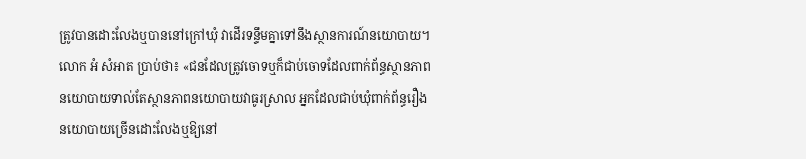ត្រូវបានដោះលែងឬបាននៅក្រៅឃុំ វាដើរទន្ទឹមគ្នាទៅនឹងស្ថានការណ៍នយោបាយ។
លោក អំ សំអាត ប្រាប់ថា៖ «ជនដែលត្រូវចោទឬក៏ជាប់ចោទដែលពាក់ព័ន្ធស្ថានភាពនយោបាយទាល់តែស្ថានភាពនយោបាយវាធូរស្រាល អ្នកដែលជាប់ឃុំពាក់ព័ន្ធរឿងនយោបាយច្រើនដោះលែងឬឱ្យនៅ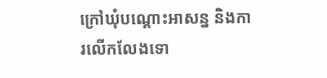ក្រៅឃុំបណ្តោះអាសន្ន និងការលើកលែងទោ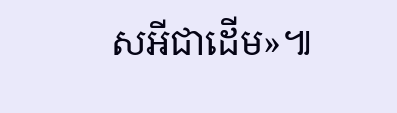សអីជាដើម»៕